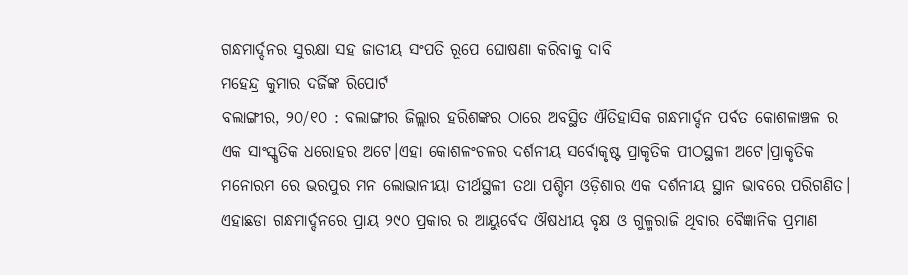ଗନ୍ଧମାର୍ଦ୍ଦନର ସୁରକ୍ଷା ସହ ଜାତୀୟ ସଂପତି ରୂପେ ଘୋଷଣା କରିବାକୁ ଦାବି
ମହେନ୍ଦ୍ର କୁମାର ଦର୍ଜିଙ୍କ ରିପୋର୍ଟ
ବଲାଙ୍ଗୀର, ୨୦/୧୦ : ବଲାଙ୍ଗୀର ଜିଲ୍ଲାର ହରିଶଙ୍କର ଠାରେ ଅବସ୍ଥିତ ଐତିହାସିକ ଗନ୍ଧମାର୍ଦ୍ଦନ ପର୍ବତ କୋଶଳାଞ୍ଚଳ ର ଏକ ସାଂସ୍କୃତିକ ଧରୋହର ଅଟେ।ଏହା କୋଶଳଂଚଳର ଦର୍ଶନୀୟ ସର୍ବୋକୃଷ୍ଟ ପ୍ରାକୃତିକ ପୀଠସ୍ଥଳୀ ଅଟେ।ପ୍ରାକୃତିକ ମନୋରମ ରେ ଭରପୁର ମନ ଲୋଭାନୀୟା ତୀର୍ଥସ୍ଥଳୀ ତଥା ପଶ୍ଚିମ ଓଡ଼ିଶାର ଏକ ଦର୍ଶନୀୟ ସ୍ଥାନ ଭାବରେ ପରିଗଣିତ।
ଏହାଛଡା ଗନ୍ଧମାର୍ଦ୍ଦନରେ ପ୍ରାୟ ୨୯୦ ପ୍ରକାର ର ଆୟୁର୍ବେଦ ଔଷଧୀୟ ବୃକ୍ଷ ଓ ଗୁଳ୍ମରାଜି ଥିବାର ବୈଜ୍ଞାନିକ ପ୍ରମାଣ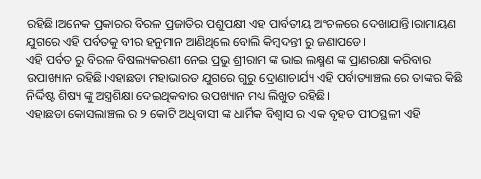ରହିଛି।ଅନେକ ପ୍ରକାରର ବିରଳ ପ୍ରଜାତିର ପଶୁପକ୍ଷୀ ଏହ ପାର୍ବତୀୟ ଅଂଚଳରେ ଦେଖାଯାନ୍ତି।ରାମାୟଣ ଯୁଗରେ ଏହି ପର୍ବତକୁ ବୀର ହନୁମାନ ଆଣିଥିଲେ ବୋଲି କିମ୍ବଦନ୍ତୀ ରୁ ଜଣାପଡେ।
ଏହି ପର୍ବତ ରୁ ବିରଳ ବିଷଲ୍ୟକରଣୀ ନେଇ ପ୍ରଭୁ ଶ୍ରୀରାମ ଙ୍କ ଭାଇ ଲକ୍ଷ୍ମଣ ଙ୍କ ପ୍ରାଣରକ୍ଷା କରିବାର ଉପାଖ୍ୟାନ ରହିଛି।ଏହାଛଡା ମହାଭାରତ ଯୁଗରେ ଗୁରୁ ଦ୍ରୋଣାଚାର୍ଯ୍ୟ ଏହି ପର୍ବାତ୍ୟାଞ୍ଚଲ ରେ ତାଙ୍କର କିଛି ନିର୍ଦ୍ଦିଷ୍ଟ ଶିଷ୍ୟ ଙ୍କୁ ଅସ୍ତ୍ରଶିକ୍ଷା ଦେଇଥିକବାର ଉପଖ୍ୟାନ ମଧ୍ୟ ଲିଖୁତ ରହିଛି।
ଏହାଛଡା କୋସଲାଞ୍ଚଲ ର ୨ କୋଟି ଅଧିବାସୀ ଙ୍କ ଧାର୍ମିକ ବିଶ୍ବାସ ର ଏକ ବୃହତ ପୀଠସ୍ଥଳୀ ଏହି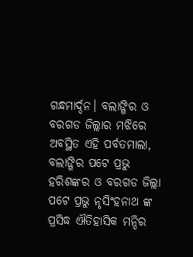ଗନ୍ଧମାର୍ଦ୍ଦନ। ବଲାଙ୍ଗିର ଓ ବରଗଡ ଜିଲ୍ଲାର ମଝିରେ ଅବସ୍ଥିତ ଏହି ପର୍ବତମାଲା, ବଲାଙ୍ଗିର ପଟେ ପ୍ରଭୁ ହରିଶଙ୍କର ଓ ବରଗଡ ଜିଲ୍ଲା ପଟେ ପ୍ରଭୁ ନୃସିଂହନାଥ ଙ୍କ ପ୍ରସିଦ୍ଧ ଐତିହାସିକ ମନ୍ଦିର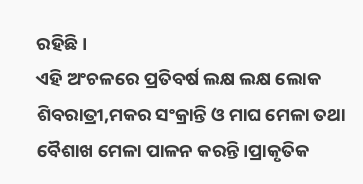ରହିଛି।
ଏହି ଅଂଚଳରେ ପ୍ରତିବର୍ଷ ଲକ୍ଷ ଲକ୍ଷ ଲୋକ ଶିବରାତ୍ରୀ,ମକର ସଂକ୍ରାନ୍ତି ଓ ମାଘ ମେଳା ତଥା ବୈଶାଖ ମେଳା ପାଳନ କରନ୍ତି।ପ୍ରାକୃତିକ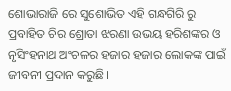ଶୋଭାରାଜି ରେ ସୁଶୋଭିତ ଏହି ଗନ୍ଧଗିରି ରୁ ପ୍ରବାହିତ ଚିର ଶ୍ରୋତା ଝରଣା ଉଭୟ ହରିଶଙ୍କର ଓ ନୃସିଂହନାଥ ଅଂଚଳର ହଜାର ହଜାର ଲୋକଙ୍କ ପାଇଁ ଜୀବନୀ ପ୍ରଦାନ କରୁଛି।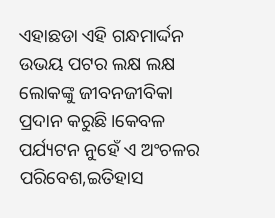ଏହାଛଡା ଏହି ଗନ୍ଧମାର୍ଦ୍ଦନ ଉଭୟ ପଟର ଲକ୍ଷ ଲକ୍ଷ ଲୋକଙ୍କୁ ଜୀବନଜୀବିକା ପ୍ରଦାନ କରୁଛି।କେବଳ ପର୍ଯ୍ୟଟନ ନୁହେଁ ଏ ଅଂଚଳର ପରିବେଶ,ଇତିହାସ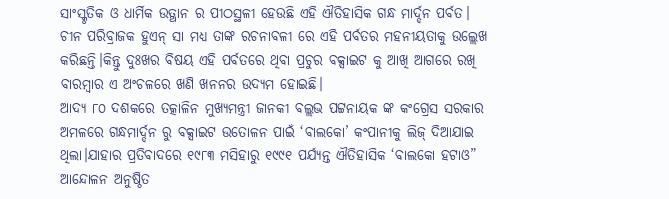ସାଂସ୍କୃତିକ ଓ ଧାର୍ମିକ ଉତ୍ଥାନ ର ପୀଠସ୍ଥଳୀ ହେଉଛି ଏହି ଐତିହାସିକ ଗନ୍ଧ ମାର୍ଦ୍ଦନ ପର୍ବତ।
ଚୀନ ପରିବ୍ରାଜକ ହୁଏନ୍ ସା ମଧ୍ୟ ତାଙ୍କ ରଚନାବଳୀ ରେ ଏହି ପର୍ବତର ମହନୀୟତାକୁ ଉଲ୍ଲେଖ କରିଛନ୍ତି।କିନ୍ତୁ ଦୁଃଖର ବିଷୟ ଏହି ପର୍ବତରେ ଥିବା ପ୍ରଚୁର ବକ୍ସାଇଟ କୁ ଆଖି ଆଗରେ ରଖି ବାରମ୍ବାର ଏ ଅଂଚଳରେ ଖଣି ଖନନର ଉଦ୍ୟମ ହୋଇଛି।
ଆଦ୍ୟ ୮୦ ଦଶକରେ ତତ୍କାଳିନ ମୁଖ୍ୟମନ୍ତ୍ରୀ ଜାନକୀ ବଲ୍ଲଭ ପଟ୍ଟନାୟକ ଙ୍କ କଂଗ୍ରେସ ସରକାର ଅମଳରେ ଗନ୍ଧମାର୍ଦ୍ଦନ ରୁ ବକ୍ସାଇଟ ଉତୋଳନ ପାଇଁ ‘ବାଲକୋ’ କଂପାନୀକୁ ଲିଜ୍ ଦିଆଯାଇ ଥିଲା।ଯାହାର ପ୍ରତିବାଦରେ ୧୯୮୩ ମସିହାରୁ ୧୯୯୧ ପର୍ଯ୍ୟନ୍ତ ଐତିହାସିକ ‘ବାଲକୋ ହଟାଓ” ଆନ୍ଦୋଳନ ଅନୁଷ୍ଠିତ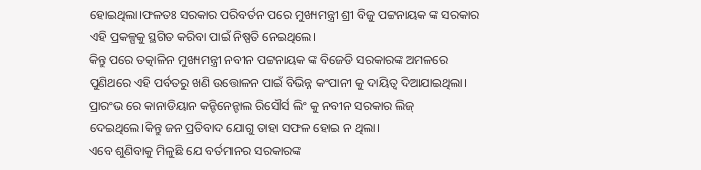ହୋଇଥିଲା।ଫଳତଃ ସରକାର ପରିବର୍ତନ ପରେ ମୁଖ୍ୟମନ୍ତ୍ରୀ ଶ୍ରୀ ବିଜୁ ପଟ୍ଟନାୟକ ଙ୍କ ସରକାର ଏହି ପ୍ରକଳ୍ପକୁ ସ୍ଥଗିତ କରିବା ପାଇଁ ନିଷ୍ପତି ନେଇଥିଲେ।
କିନ୍ତୁ ପରେ ତତ୍କାଳିନ ମୁଖ୍ୟମନ୍ତ୍ରୀ ନବୀନ ପଟ୍ଟନାୟକ ଙ୍କ ବିଜେଡି ସରକାରଙ୍କ ଅମଳରେ ପୁଣିଥରେ ଏହି ପର୍ବତରୁ ଖଣି ଉତ୍ତୋଳନ ପାଇଁ ବିଭିନ୍ନ କଂପାନୀ କୁ ଦାୟିତ୍ଵ ଦିଆଯାଇଥିଲା। ପ୍ରାରଂଭ ରେ କାନାଡିୟାନ କନ୍ଟିନେନ୍ଟାଲ ରିସୌର୍ସ ଲିଂ କୁ ନବୀନ ସରକାର ଲିଜ୍ ଦେଇଥିଲେ।କିନ୍ତୁ ଜନ ପ୍ରତିବାଦ ଯୋଗୁ ତାହା ସଫଳ ହୋଇ ନ ଥିଲା।
ଏବେ ଶୁଣିବାକୁ ମିଳୁଛି ଯେ ବର୍ତମାନର ସରକାରଙ୍କ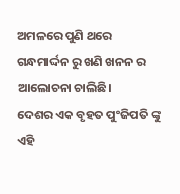ଅମଳରେ ପୁଣି ଥରେ ଗନ୍ଧମାର୍ଦ୍ଦନ ରୁ ଖଣି ଖନନ ର ଆଲୋଚନା ଚାଲିଛି।
ଦେଶର ଏକ ବୃହତ ପୁଂଜିପତି ଙ୍କୁ ଏହି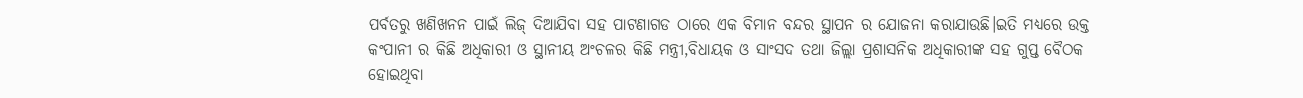ପର୍ବତରୁ ଖଣିଖନନ ପାଇଁ ଲିଜ୍ ଦିଆଯିବା ସହ ପାଟଣାଗଡ ଠାରେ ଏକ ବିମାନ ବନ୍ଦର ସ୍ଥାପନ ର ଯୋଜନା କରାଯାଉଛି।ଇତି ମଧ୍ୟରେ ଉକ୍ତ କଂପାନୀ ର କିଛି ଅଧିକାରୀ ଓ ସ୍ଥାନୀୟ ଅଂଚଳର କିଛି ମନ୍ତ୍ରୀ,ବିଧାୟକ ଓ ସାଂସଦ ତଥା ଜିଲ୍ଲା ପ୍ରଶାସନିକ ଅଧିକାରୀଙ୍କ ସହ ଗୁପ୍ତ ବୈଠକ ହୋଇଥିବା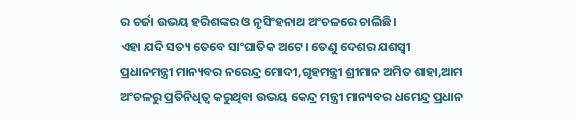ର ଚର୍ଜା ଉଭୟ ହରିଶଙ୍କର ଓ ନୃସିଂହନାଥ ଅଂଚଳରେ ଚାଲିଛି।
ଏହା ଯଦି ସତ୍ୟ ତେବେ ସାଂଘାତିକ ଅଟେ। ତେଣୁ ଦେଶର ଯଶସ୍ୱୀ ପ୍ରଧାନମନ୍ତ୍ରୀ ମାନ୍ୟବର ନରେନ୍ଦ୍ର ମୋଦୀ,ଗୃହମନ୍ତ୍ରୀ ଶ୍ରୀମାନ ଅମିତ ଶାହା,ଆମ ଅଂଚଳରୁ ପ୍ରତିନିଧିତ୍ଵ କରୁଥିବା ଉଭୟ କେନ୍ଦ୍ର ମନ୍ତ୍ରୀ ମାନ୍ୟବର ଧମେନ୍ଦ୍ର ପ୍ରଧାନ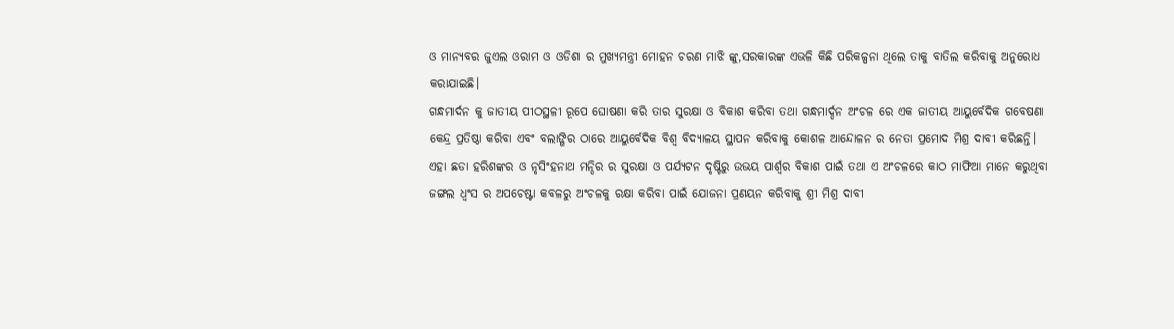ଓ ମାନ୍ୟବର ଜୁଏଲ ଓରାମ ଓ ଓଡିଶା ର ମୁଖ୍ୟମନ୍ତ୍ରୀ ମୋହନ ଚରଣ ମାଝି ଙ୍କୁ,ସରକାରଙ୍କ ଏଭଳି କିଛି ପରିକଳ୍ପନା ଥିଲେ ତାକୁ ବାତିଲ କରିବାକୁ ଅନୁରୋଧ କରାଯାଇଛି।
ଗନ୍ଧମାର୍ଦନ କୁ ଜାତୀୟ ପୀଠସ୍ଥଳୀ ରୂପେ ଘୋଷଣା କରି ତାର ସୁରକ୍ଷା ଓ ବିକାଶ କରିବା ତଥା ଗନ୍ଧମାର୍ଦ୍ଦନ ଅଂଚଳ ରେ ଏକ ଜାତୀୟ ଆୟୁର୍ବେଦିକ ଗବେଷଣା କେନ୍ଦ୍ର ପ୍ରତିଷ୍ଠା କରିବା ଏବଂ ବଲାଙ୍ଗିର ଠାରେ ଆୟୁର୍ବେଦିକ ବିଶ୍ୱ ବିଦ୍ୟାଳୟ ସ୍ଥାପନ କରିବାକୁ କୋଶଳ ଆନ୍ଦୋଳନ ର ନେତା ପ୍ରମୋଦ ମିଶ୍ର ଦାବୀ କରିଛନ୍ତି।
ଏହା ଛଡା ହରିଶଙ୍କର ଓ ନୃସିଂହନାଥ ମନ୍ଦିର ର ସୁରକ୍ଷା ଓ ପର୍ଯ୍ୟଟନ ଦୃଷ୍ଟିରୁ ଉଭୟ ପାର୍ଶ୍ଵର ବିକାଶ ପାଇଁ ତଥା ଏ ଅଂଚଳରେ କାଠ ମାଫିଆ ମାନେ କରୁଥିବା ଜଙ୍ଗଲ ଧ୍ୱଂସ ର ଅପଚେଷ୍ଟା କବଳରୁ ଅଂଚଳକୁ ରକ୍ଷା କରିବା ପାଇଁ ଯୋଜନା ପ୍ରଣୟନ କରିବାକୁ ଶ୍ରୀ ମିଶ୍ର ଦାବୀ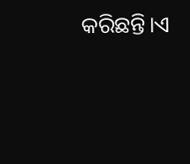କରିଛନ୍ତି।ଏ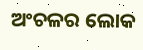ଅଂଚଳର ଲୋକ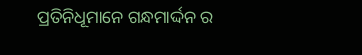ପ୍ରତିନିଧୂମାନେ ଗନ୍ଧମାର୍ଦ୍ଦନ ର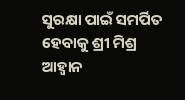ସୁରକ୍ଷା ପାଇଁ ସମର୍ପିତ ହେବାକୁ ଶ୍ରୀ ମିଶ୍ର ଆହ୍ବାନ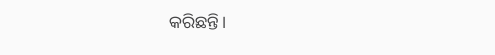କରିଛନ୍ତି।